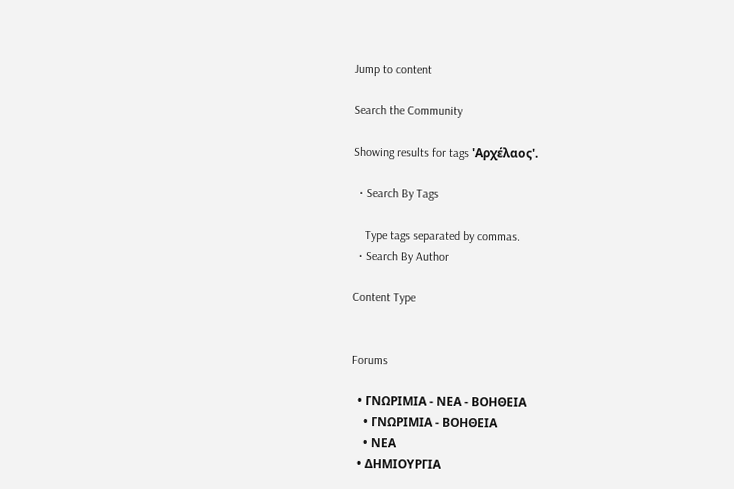Jump to content

Search the Community

Showing results for tags 'Αρχέλαος'.

  • Search By Tags

    Type tags separated by commas.
  • Search By Author

Content Type


Forums

  • ΓΝΩΡΙΜΙΑ - ΝΕΑ - ΒΟΗΘΕΙΑ
    • ΓΝΩΡΙΜΙΑ - ΒΟΗΘΕΙΑ
    • ΝΕΑ
  • ΔΗΜΙΟΥΡΓΙΑ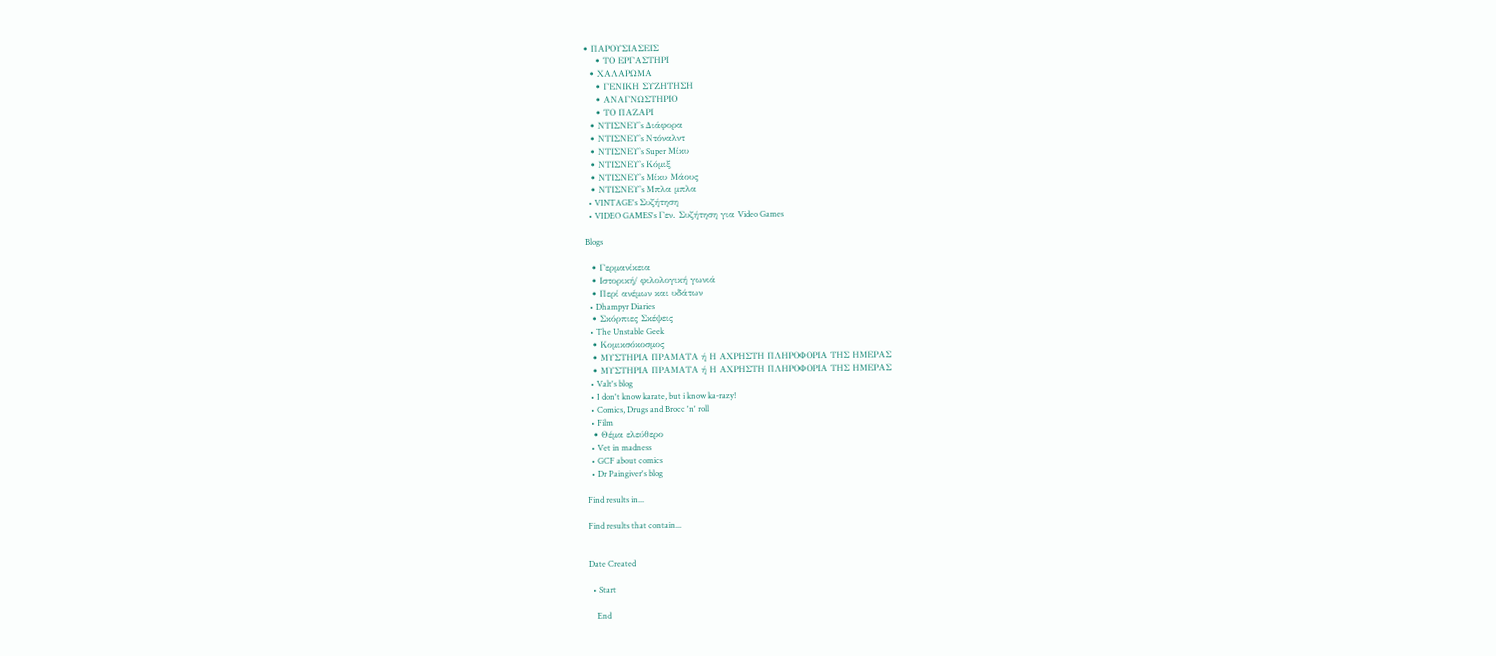• ΠΑΡΟΥΣΙΑΣΕΙΣ
    • ΤΟ ΕΡΓΑΣΤΗΡΙ
  • ΧΑΛΑΡΩΜΑ
    • ΓΕΝΙΚΗ ΣΥΖΗΤΗΣΗ
    • ΑΝΑΓΝΩΣΤΗΡΙΟ
    • ΤΟ ΠΑΖΑΡΙ
  • ΝΤΙΣΝΕΥ's Διάφορα
  • ΝΤΙΣΝΕΥ's Ντόναλντ
  • ΝΤΙΣΝΕΥ's Super Μίκυ
  • ΝΤΙΣΝΕΥ's Κόμιξ
  • ΝΤΙΣΝΕΥ's Μίκυ Μάους
  • ΝΤΙΣΝΕΥ's Μπλα μπλα
  • VINTAGE's Συζήτηση
  • VIDEO GAMES's Γεν. Συζήτηση για Video Games

Blogs

  • Γερμανίκεια
  • Ιστορική/ φιλολογική γωνιά
  • Περί ανέμων και υδάτων
  • Dhampyr Diaries
  • Σκόρπιες Σκέψεις
  • The Unstable Geek
  • Κομικσόκοσμος
  • ΜΥΣΤΗΡΙΑ ΠΡΑΜΑΤΑ ή Η ΑΧΡΗΣΤΗ ΠΛΗΡΟΦΟΡΙΑ ΤΗΣ ΗΜΕΡΑΣ
  • ΜΥΣΤΗΡΙΑ ΠΡΑΜΑΤΑ ή Η ΑΧΡΗΣΤΗ ΠΛΗΡΟΦΟΡΙΑ ΤΗΣ ΗΜΕΡΑΣ
  • Valt's blog
  • I don't know karate, but i know ka-razy!
  • Comics, Drugs and Brocc 'n' roll
  • Film
  • Θέμα ελεύθερο
  • Vet in madness
  • GCF about comics
  • Dr Paingiver's blog

Find results in...

Find results that contain...


Date Created

  • Start

    End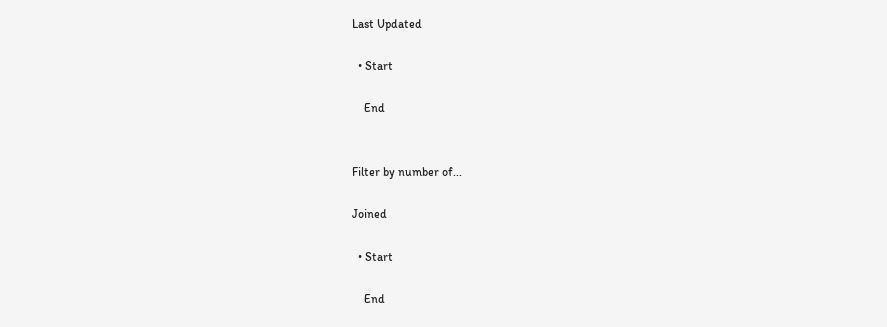Last Updated

  • Start

    End


Filter by number of...

Joined

  • Start

    End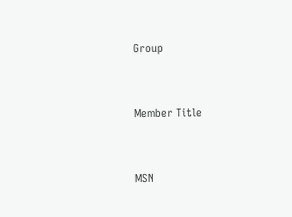Group


Member Title


MSN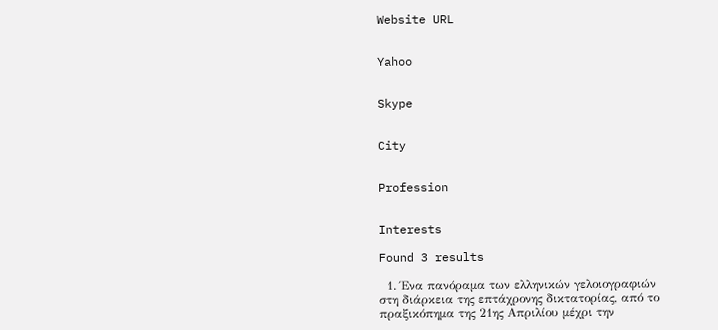Website URL


Yahoo


Skype


City


Profession


Interests

Found 3 results

  1. Ένα πανόραμα των ελληνικών γελοιογραφιών στη διάρκεια της επτάχρονης δικτατορίας, από το πραξικόπημα της 21ης Απριλίου μέχρι την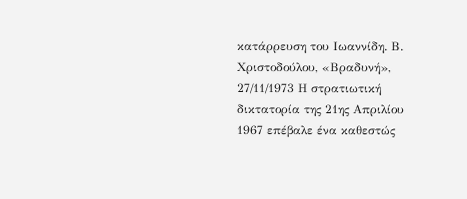κατάρρευση του Ιωαννίδη. Β. Χριστοδούλου, «Βραδυνή», 27/11/1973 Η στρατιωτική δικτατορία της 21ης Απριλίου 1967 επέβαλε ένα καθεστώς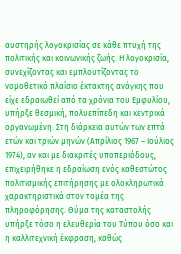αυστηρής λογοκρισίας σε κάθε πτυχή της πολιτικής και κοινωνικής ζωής. Η λογοκρισία, συνεχίζοντας και εμπλουτίζοντας το νομοθετικό πλαίσιο έκτακτης ανάγκης που είχε εδραιωθεί από τα χρόνια του Εμφυλίου, υπήρξε θεσμική, πολυεπίπεδη και κεντρικά οργανωμένη. Στη διάρκεια αυτών των επτά ετών και τριών μηνών (Απρίλιος 1967 – Ιούλιος 1974), αν και με διακριτές υποπεριόδους, επιχειρήθηκε η εδραίωση ενός καθεστώτος πολιτισμικής επιτήρησης με ολοκληρωτικά χαρακτηριστικά στον τομέα της πληροφόρησης. Θύμα της καταστολής υπήρξε τόσο η ελευθερία του Τύπου όσο και η καλλιτεχνική έκφραση, καθώς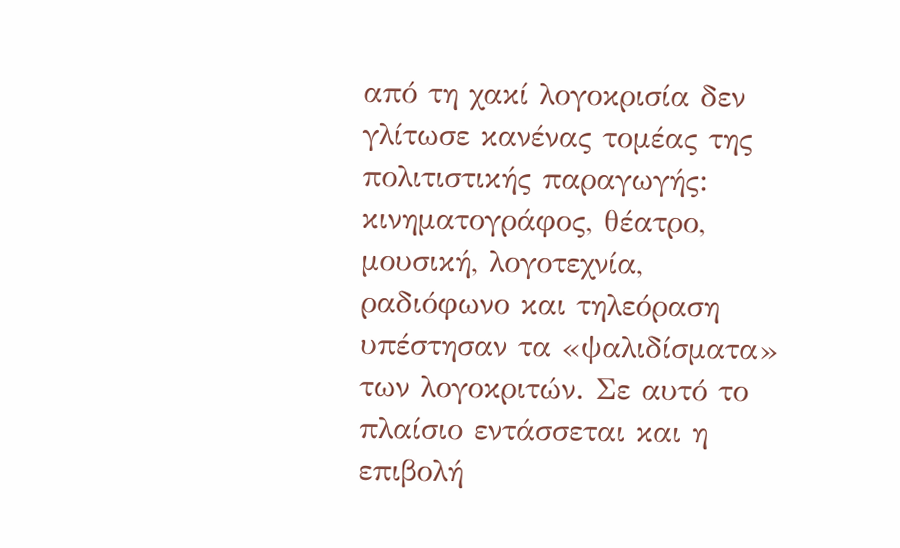από τη χακί λογοκρισία δεν γλίτωσε κανένας τομέας της πολιτιστικής παραγωγής: κινηματογράφος, θέατρο, μουσική, λογοτεχνία, ραδιόφωνο και τηλεόραση υπέστησαν τα «ψαλιδίσματα» των λογοκριτών. Σε αυτό το πλαίσιο εντάσσεται και η επιβολή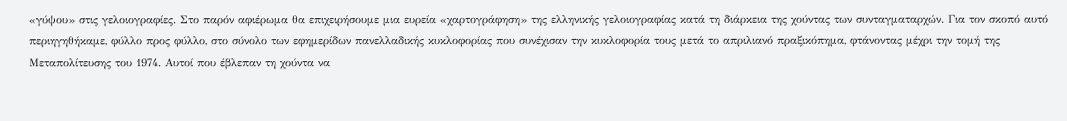«γύψου» στις γελοιογραφίες. Στο παρόν αφιέρωμα θα επιχειρήσουμε μια ευρεία «χαρτογράφηση» της ελληνικής γελοιογραφίας κατά τη διάρκεια της χούντας των συνταγματαρχών. Για τον σκοπό αυτό περιηγηθήκαμε, φύλλο προς φύλλο, στο σύνολο των εφημερίδων πανελλαδικής κυκλοφορίας που συνέχισαν την κυκλοφορία τους μετά το απριλιανό πραξικόπημα, φτάνοντας μέχρι την τομή της Μεταπολίτευσης του 1974. Αυτοί που έβλεπαν τη χούντα να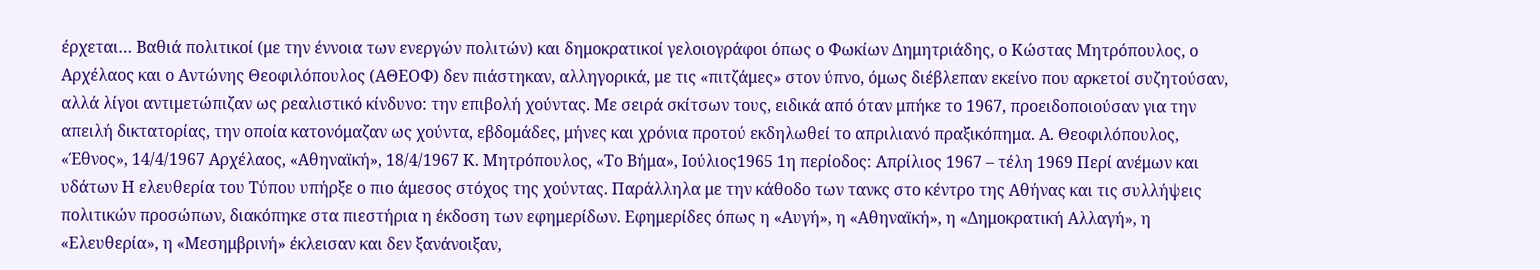έρχεται… Βαθιά πολιτικοί (με την έννοια των ενεργών πολιτών) και δημοκρατικοί γελοιογράφοι όπως ο Φωκίων Δημητριάδης, ο Κώστας Μητρόπουλος, ο Αρχέλαος και ο Αντώνης Θεοφιλόπουλος (ΑΘΕΟΦ) δεν πιάστηκαν, αλληγορικά, με τις «πιτζάμες» στον ύπνο, όμως διέβλεπαν εκείνο που αρκετοί συζητούσαν, αλλά λίγοι αντιμετώπιζαν ως ρεαλιστικό κίνδυνο: την επιβολή χούντας. Με σειρά σκίτσων τους, ειδικά από όταν μπήκε το 1967, προειδοποιούσαν για την απειλή δικτατορίας, την οποία κατονόμαζαν ως χούντα, εβδομάδες, μήνες και χρόνια προτού εκδηλωθεί το απριλιανό πραξικόπημα. Α. Θεοφιλόπουλος, «Έθνος», 14/4/1967 Αρχέλαος, «Αθηναϊκή», 18/4/1967 Κ. Μητρόπουλος, «Το Βήμα», Ιούλιος1965 1η περίοδος: Απρίλιος 1967 – τέλη 1969 Περί ανέμων και υδάτων Η ελευθερία του Τύπου υπήρξε ο πιο άμεσος στόχος της χούντας. Παράλληλα με την κάθοδο των τανκς στο κέντρο της Αθήνας και τις συλλήψεις πολιτικών προσώπων, διακόπηκε στα πιεστήρια η έκδοση των εφημερίδων. Εφημερίδες όπως η «Αυγή», η «Αθηναϊκή», η «Δημοκρατική Αλλαγή», η «Ελευθερία», η «Μεσημβρινή» έκλεισαν και δεν ξανάνοιξαν,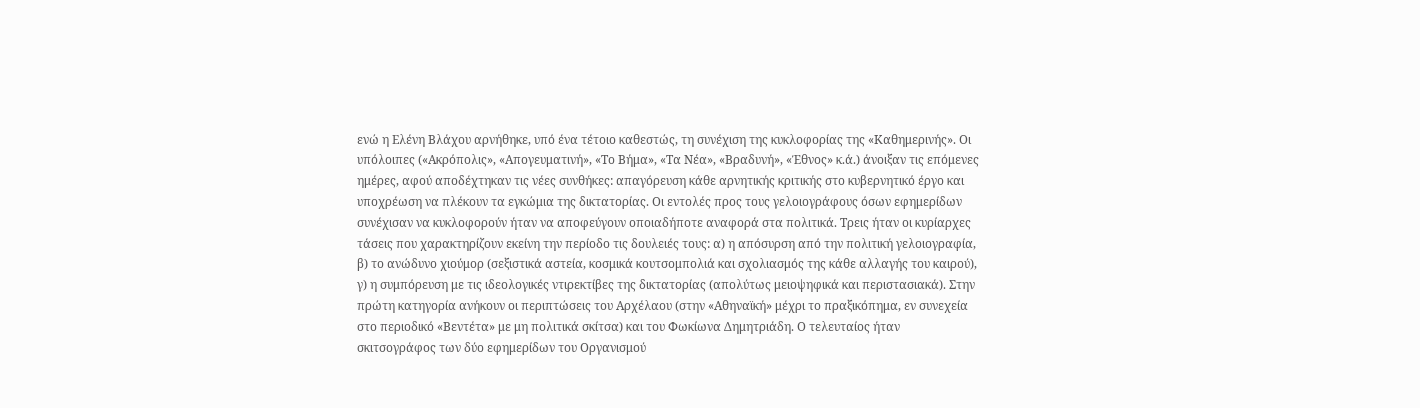ενώ η Ελένη Βλάχου αρνήθηκε, υπό ένα τέτοιο καθεστώς, τη συνέχιση της κυκλοφορίας της «Καθημερινής». Οι υπόλοιπες («Ακρόπολις», «Απογευματινή», «Το Βήμα», «Τα Νέα», «Βραδυνή», «Έθνος» κ.ά.) άνοιξαν τις επόμενες ημέρες, αφού αποδέχτηκαν τις νέες συνθήκες: απαγόρευση κάθε αρνητικής κριτικής στο κυβερνητικό έργο και υποχρέωση να πλέκουν τα εγκώμια της δικτατορίας. Οι εντολές προς τους γελοιογράφους όσων εφημερίδων συνέχισαν να κυκλοφορούν ήταν να αποφεύγουν οποιαδήποτε αναφορά στα πολιτικά. Τρεις ήταν οι κυρίαρχες τάσεις που χαρακτηρίζουν εκείνη την περίοδο τις δουλειές τους: α) η απόσυρση από την πολιτική γελοιογραφία, β) το ανώδυνο χιούμορ (σεξιστικά αστεία, κοσμικά κουτσομπολιά και σχολιασμός της κάθε αλλαγής του καιρού), γ) η συμπόρευση με τις ιδεολογικές ντιρεκτίβες της δικτατορίας (απολύτως μειοψηφικά και περιστασιακά). Στην πρώτη κατηγορία ανήκουν οι περιπτώσεις του Αρχέλαου (στην «Αθηναϊκή» μέχρι το πραξικόπημα, εν συνεχεία στο περιοδικό «Βεντέτα» με μη πολιτικά σκίτσα) και του Φωκίωνα Δημητριάδη. Ο τελευταίος ήταν σκιτσογράφος των δύο εφημερίδων του Οργανισμού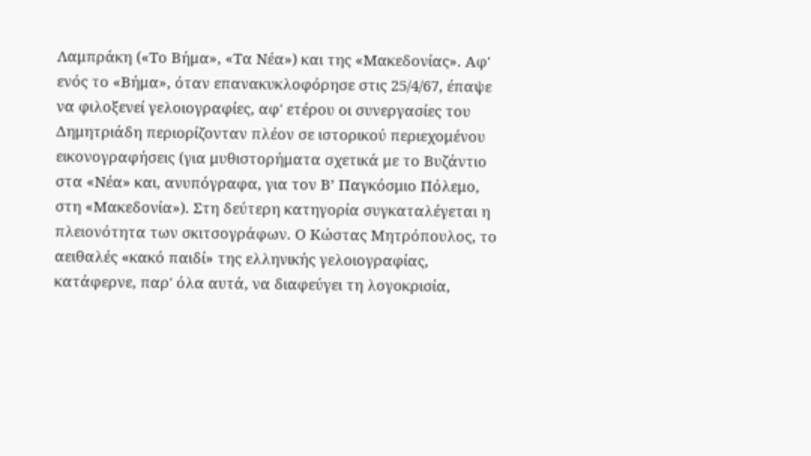Λαμπράκη («Το Βήμα», «Τα Νέα») και της «Μακεδονίας». Αφ' ενός το «Βήμα», όταν επανακυκλοφόρησε στις 25/4/67, έπαψε να φιλοξενεί γελοιογραφίες, αφ' ετέρου οι συνεργασίες του Δημητριάδη περιορίζονταν πλέον σε ιστορικού περιεχομένου εικονογραφήσεις (για μυθιστορήματα σχετικά με το Βυζάντιο στα «Νέα» και, ανυπόγραφα, για τον Β’ Παγκόσμιο Πόλεμο, στη «Μακεδονία»). Στη δεύτερη κατηγορία συγκαταλέγεται η πλειονότητα των σκιτσογράφων. Ο Κώστας Μητρόπουλος, το αειθαλές «κακό παιδί» της ελληνικής γελοιογραφίας, κατάφερνε, παρ' όλα αυτά, να διαφεύγει τη λογοκρισία,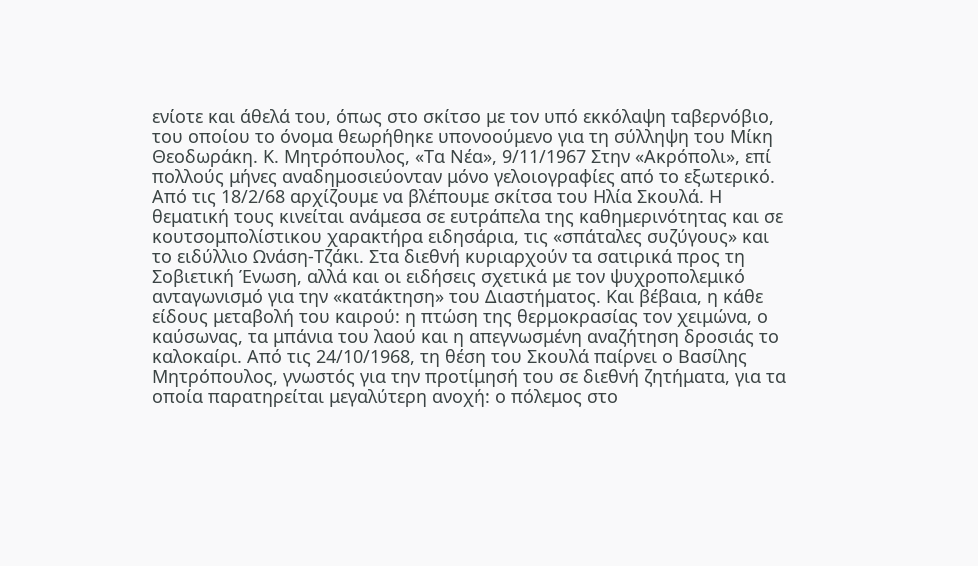ενίοτε και άθελά του, όπως στο σκίτσο με τον υπό εκκόλαψη ταβερνόβιο, του οποίου το όνομα θεωρήθηκε υπονοούμενο για τη σύλληψη του Μίκη Θεοδωράκη. Κ. Μητρόπουλος, «Τα Νέα», 9/11/1967 Στην «Ακρόπολι», επί πολλούς μήνες αναδημοσιεύονταν μόνο γελοιογραφίες από το εξωτερικό. Από τις 18/2/68 αρχίζουμε να βλέπουμε σκίτσα του Ηλία Σκουλά. Η θεματική τους κινείται ανάμεσα σε ευτράπελα της καθημερινότητας και σε κουτσομπολίστικου χαρακτήρα ειδησάρια, τις «σπάταλες συζύγους» και το ειδύλλιο Ωνάση-Τζάκι. Στα διεθνή κυριαρχούν τα σατιρικά προς τη Σοβιετική Ένωση, αλλά και οι ειδήσεις σχετικά με τον ψυχροπολεμικό ανταγωνισμό για την «κατάκτηση» του Διαστήματος. Και βέβαια, η κάθε είδους μεταβολή του καιρού: η πτώση της θερμοκρασίας τον χειμώνα, ο καύσωνας, τα μπάνια του λαού και η απεγνωσμένη αναζήτηση δροσιάς το καλοκαίρι. Από τις 24/10/1968, τη θέση του Σκουλά παίρνει ο Βασίλης Μητρόπουλος, γνωστός για την προτίμησή του σε διεθνή ζητήματα, για τα οποία παρατηρείται μεγαλύτερη ανοχή: ο πόλεμος στο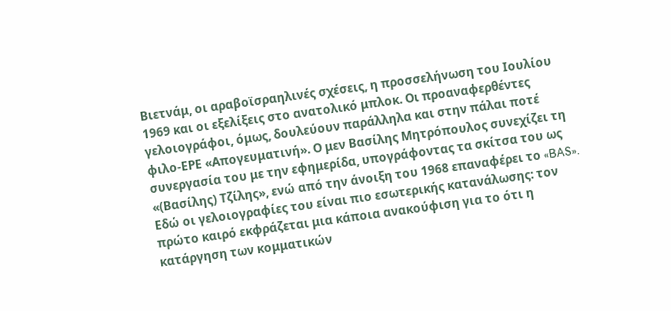Βιετνάμ, οι αραβοϊσραηλινές σχέσεις, η προσσελήνωση του Ιουλίου 1969 και οι εξελίξεις στο ανατολικό μπλοκ. Οι προαναφερθέντες γελοιογράφοι, όμως, δουλεύουν παράλληλα και στην πάλαι ποτέ φιλο-ΕΡΕ «Απογευματινή». Ο μεν Βασίλης Μητρόπουλος συνεχίζει τη συνεργασία του με την εφημερίδα, υπογράφοντας τα σκίτσα του ως «(Βασίλης) Τζίλης», ενώ από την άνοιξη του 1968 επαναφέρει το «BAS». Εδώ οι γελοιογραφίες του είναι πιο εσωτερικής κατανάλωσης: τον πρώτο καιρό εκφράζεται μια κάποια ανακούφιση για το ότι η κατάργηση των κομματικών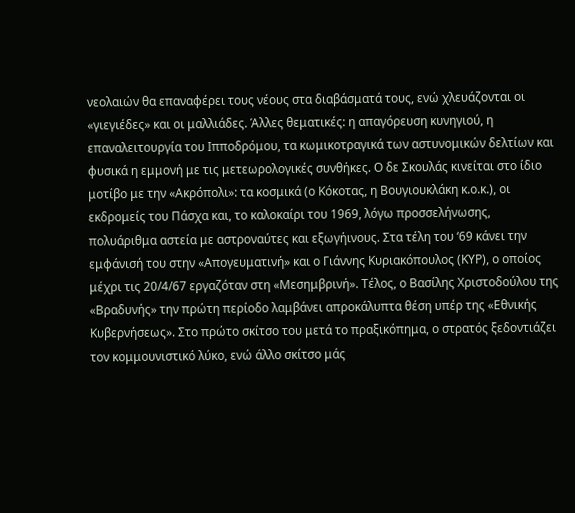νεολαιών θα επαναφέρει τους νέους στα διαβάσματά τους, ενώ χλευάζονται οι «γιεγιέδες» και οι μαλλιάδες. Άλλες θεματικές: η απαγόρευση κυνηγιού, η επαναλειτουργία του Ιπποδρόμου, τα κωμικοτραγικά των αστυνομικών δελτίων και φυσικά η εμμονή με τις μετεωρολογικές συνθήκες. Ο δε Σκουλάς κινείται στο ίδιο μοτίβο με την «Ακρόπολι»: τα κοσμικά (ο Κόκοτας, η Βουγιουκλάκη κ.ο.κ.), οι εκδρομείς του Πάσχα και, το καλοκαίρι του 1969, λόγω προσσελήνωσης, πολυάριθμα αστεία με αστροναύτες και εξωγήινους. Στα τέλη του ‘69 κάνει την εμφάνισή του στην «Απογευματινή» και ο Γιάννης Κυριακόπουλος (ΚΥΡ), ο οποίος μέχρι τις 20/4/67 εργαζόταν στη «Μεσημβρινή». Τέλος, ο Βασίλης Χριστοδούλου της «Βραδυνής» την πρώτη περίοδο λαμβάνει απροκάλυπτα θέση υπέρ της «Εθνικής Κυβερνήσεως». Στο πρώτο σκίτσο του μετά το πραξικόπημα, ο στρατός ξεδοντιάζει τον κομμουνιστικό λύκο, ενώ άλλο σκίτσο μάς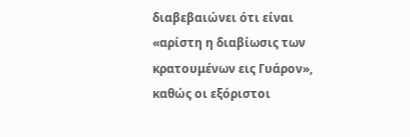διαβεβαιώνει ότι είναι «αρίστη η διαβίωσις των κρατουμένων εις Γυάρον», καθώς οι εξόριστοι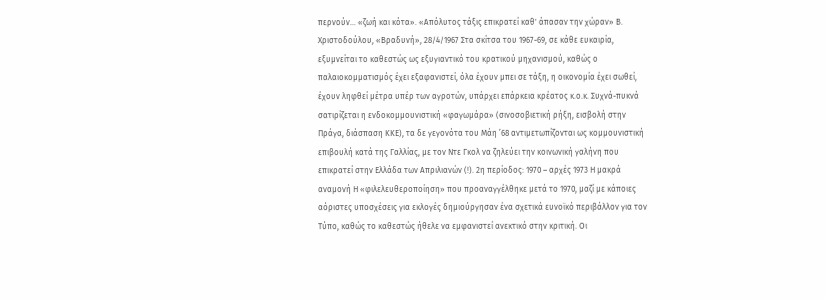περνούν… «ζωή και κότα». «Απόλυτος τάξις επικρατεί καθ' άπασαν την χώραν» Β. Χριστοδούλου, «Βραδυνή», 28/4/1967 Στα σκίτσα του 1967-69, σε κάθε ευκαιρία, εξυμνείται το καθεστώς ως εξυγιαντικό του κρατικού μηχανισμού, καθώς ο παλαιοκομματισμός έχει εξαφανιστεί, όλα έχουν μπει σε τάξη, η οικονομία έχει σωθεί, έχουν ληφθεί μέτρα υπέρ των αγροτών, υπάρχει επάρκεια κρέατος κ.ο.κ. Συχνά-πυκνά σατιρίζεται η ενδοκομμουνιστική «φαγωμάρα» (σινοσοβιετική ρήξη, εισβολή στην Πράγα, διάσπαση ΚΚΕ), τα δε γεγονότα του Μάη ’68 αντιμετωπίζονται ως κομμουνιστική επιβουλή κατά της Γαλλίας, με τον Ντε Γκολ να ζηλεύει την κοινωνική γαλήνη που επικρατεί στην Ελλάδα των Απριλιανών (!). 2η περίοδος: 1970 – αρχές 1973 Η μακρά αναμονή Η «φιλελευθεροποίηση» που προαναγγέλθηκε μετά το 1970, μαζί με κάποιες αόριστες υποσχέσεις για εκλογές δημιούργησαν ένα σχετικά ευνοϊκό περιβάλλον για τον Τύπο, καθώς το καθεστώς ήθελε να εμφανιστεί ανεκτικό στην κριτική. Οι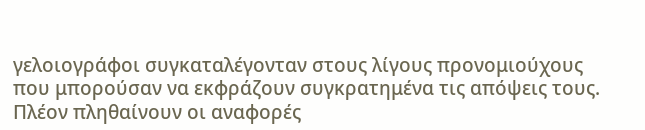γελοιογράφοι συγκαταλέγονταν στους λίγους προνομιούχους που μπορούσαν να εκφράζουν συγκρατημένα τις απόψεις τους. Πλέον πληθαίνουν οι αναφορές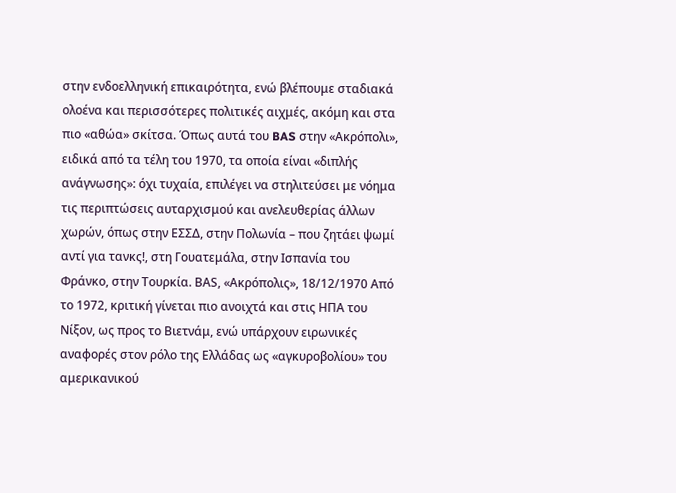στην ενδοελληνική επικαιρότητα, ενώ βλέπουμε σταδιακά ολοένα και περισσότερες πολιτικές αιχμές, ακόμη και στα πιο «αθώα» σκίτσα. Όπως αυτά του BAS στην «Ακρόπολι», ειδικά από τα τέλη του 1970, τα οποία είναι «διπλής ανάγνωσης»: όχι τυχαία, επιλέγει να στηλιτεύσει με νόημα τις περιπτώσεις αυταρχισμού και ανελευθερίας άλλων χωρών, όπως στην ΕΣΣΔ, στην Πολωνία – που ζητάει ψωμί αντί για τανκς!, στη Γουατεμάλα, στην Ισπανία του Φράνκο, στην Τουρκία. ΒAS, «Ακρόπολις», 18/12/1970 Από το 1972, κριτική γίνεται πιο ανοιχτά και στις ΗΠΑ του Νίξον, ως προς το Βιετνάμ, ενώ υπάρχουν ειρωνικές αναφορές στον ρόλο της Ελλάδας ως «αγκυροβολίου» του αμερικανικού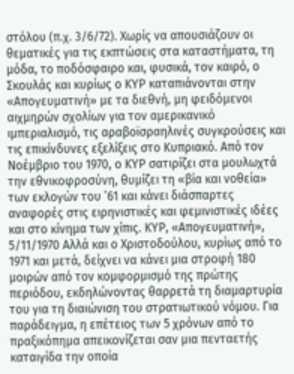στόλου (π.χ. 3/6/72). Χωρίς να απουσιάζουν οι θεματικές για τις εκπτώσεις στα καταστήματα, τη μόδα, το ποδόσφαιρο και, φυσικά, τον καιρό, ο Σκουλάς και κυρίως ο ΚΥΡ καταπιάνονται στην «Απογευματινή» με τα διεθνή, μη φειδόμενοι αιχμηρών σχολίων για τον αμερικανικό ιμπεριαλισμό, τις αραβοϊσραηλινές συγκρούσεις και τις επικίνδυνες εξελίξεις στο Κυπριακό. Από τον Νοέμβριο του 1970, ο ΚΥΡ σατιρίζει στα μουλωχτά την εθνικοφροσύνη, θυμίζει τη «βία και νοθεία» των εκλογών του ’61 και κάνει διάσπαρτες αναφορές στις ειρηνιστικές και φεμινιστικές ιδέες και στο κίνημα των χίπις. ΚΥΡ, «Απογευματινή», 5/11/1970 Αλλά και ο Χριστοδούλου, κυρίως από το 1971 και μετά, δείχνει να κάνει μια στροφή 180 μοιρών από τον κομφορμισμό της πρώτης περιόδου, εκδηλώνοντας θαρρετά τη διαμαρτυρία του για τη διαιώνιση του στρατιωτικού νόμου. Για παράδειγμα, η επέτειος των 5 χρόνων από το πραξικόπημα απεικονίζεται σαν μια πενταετής καταιγίδα την οποία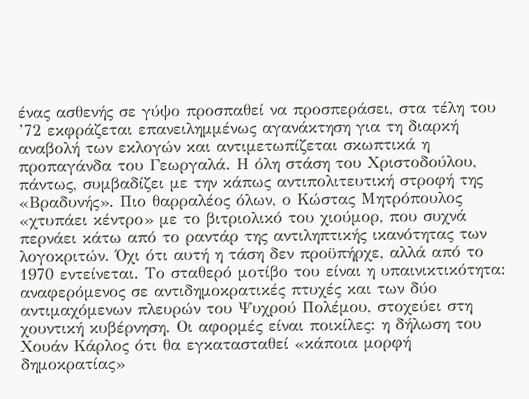ένας ασθενής σε γύψο προσπαθεί να προσπεράσει, στα τέλη του ’72 εκφράζεται επανειλημμένως αγανάκτηση για τη διαρκή αναβολή των εκλογών και αντιμετωπίζεται σκωπτικά η προπαγάνδα του Γεωργαλά. Η όλη στάση του Χριστοδούλου, πάντως, συμβαδίζει με την κάπως αντιπολιτευτική στροφή της «Βραδυνής». Πιο θαρραλέος όλων, ο Κώστας Μητρόπουλος «χτυπάει κέντρο» με το βιτριολικό του χιούμορ, που συχνά περνάει κάτω από το ραντάρ της αντιληπτικής ικανότητας των λογοκριτών. Όχι ότι αυτή η τάση δεν προϋπήρχε, αλλά από το 1970 εντείνεται. Το σταθερό μοτίβο του είναι η υπαινικτικότητα: αναφερόμενος σε αντιδημοκρατικές πτυχές και των δύο αντιμαχόμενων πλευρών του Ψυχρού Πολέμου, στοχεύει στη χουντική κυβέρνηση. Οι αφορμές είναι ποικίλες: η δήλωση του Χουάν Κάρλος ότι θα εγκατασταθεί «κάποια μορφή δημοκρατίας»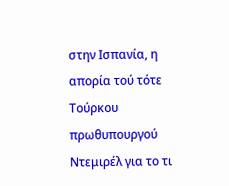στην Ισπανία, η απορία τού τότε Τούρκου πρωθυπουργού Ντεμιρέλ για το τι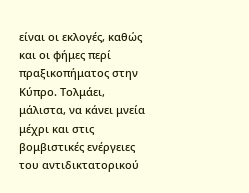είναι οι εκλογές, καθώς και οι φήμες περί πραξικοπήματος στην Κύπρο. Τολμάει, μάλιστα, να κάνει μνεία μέχρι και στις βομβιστικές ενέργειες του αντιδικτατορικού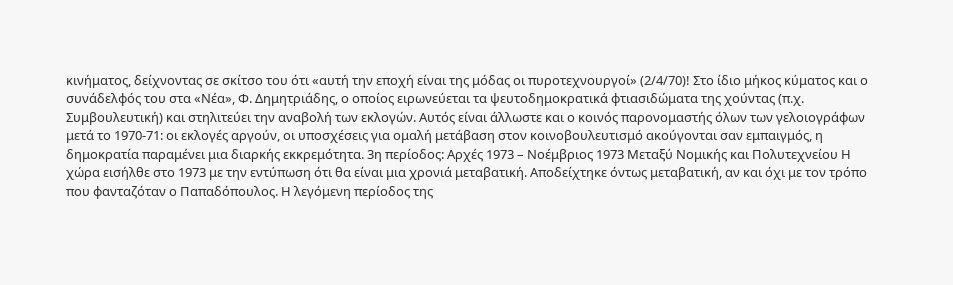κινήματος, δείχνοντας σε σκίτσο του ότι «αυτή την εποχή είναι της μόδας οι πυροτεχνουργοί» (2/4/70)! Στο ίδιο μήκος κύματος και ο συνάδελφός του στα «Νέα», Φ. Δημητριάδης, ο οποίος ειρωνεύεται τα ψευτοδημοκρατικά φτιασιδώματα της χούντας (π.χ. Συμβουλευτική) και στηλιτεύει την αναβολή των εκλογών. Αυτός είναι άλλωστε και ο κοινός παρονομαστής όλων των γελοιογράφων μετά το 1970-71: οι εκλογές αργούν, οι υποσχέσεις για ομαλή μετάβαση στον κοινοβουλευτισμό ακούγονται σαν εμπαιγμός, η δημοκρατία παραμένει μια διαρκής εκκρεμότητα. 3η περίοδος: Αρχές 1973 – Νοέμβριος 1973 Μεταξύ Νομικής και Πολυτεχνείου Η χώρα εισήλθε στο 1973 με την εντύπωση ότι θα είναι μια χρονιά μεταβατική. Αποδείχτηκε όντως μεταβατική, αν και όχι με τον τρόπο που φανταζόταν ο Παπαδόπουλος. Η λεγόμενη περίοδος της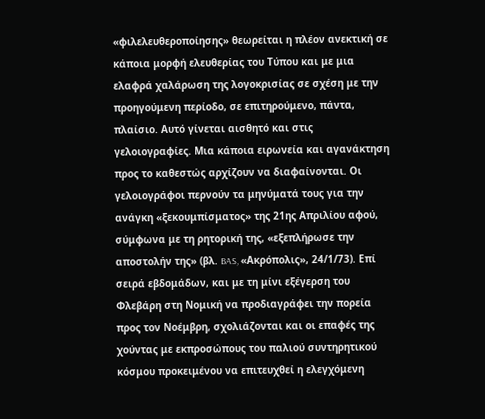«φιλελευθεροποίησης» θεωρείται η πλέον ανεκτική σε κάποια μορφή ελευθερίας του Τύπου και με μια ελαφρά χαλάρωση της λογοκρισίας σε σχέση με την προηγούμενη περίοδο, σε επιτηρούμενο, πάντα, πλαίσιο. Αυτό γίνεται αισθητό και στις γελοιογραφίες. Μια κάποια ειρωνεία και αγανάκτηση προς το καθεστώς αρχίζουν να διαφαίνονται. Οι γελοιογράφοι περνούν τα μηνύματά τους για την ανάγκη «ξεκουμπίσματος» της 21ης Απριλίου αφού, σύμφωνα με τη ρητορική της, «εξεπλήρωσε την αποστολήν της» (βλ. BAS, «Ακρόπολις», 24/1/73). Επί σειρά εβδομάδων, και με τη μίνι εξέγερση του Φλεβάρη στη Νομική να προδιαγράφει την πορεία προς τον Νοέμβρη, σχολιάζονται και οι επαφές της χούντας με εκπροσώπους του παλιού συντηρητικού κόσμου προκειμένου να επιτευχθεί η ελεγχόμενη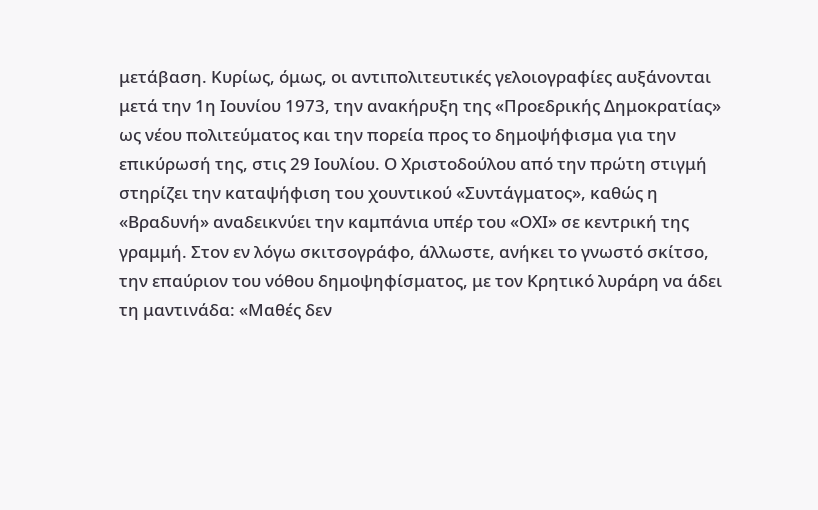μετάβαση. Κυρίως, όμως, οι αντιπολιτευτικές γελοιογραφίες αυξάνονται μετά την 1η Ιουνίου 1973, την ανακήρυξη της «Προεδρικής Δημοκρατίας» ως νέου πολιτεύματος και την πορεία προς το δημοψήφισμα για την επικύρωσή της, στις 29 Ιουλίου. Ο Χριστοδούλου από την πρώτη στιγμή στηρίζει την καταψήφιση του χουντικού «Συντάγματος», καθώς η «Βραδυνή» αναδεικνύει την καμπάνια υπέρ του «ΟΧΙ» σε κεντρική της γραμμή. Στον εν λόγω σκιτσογράφο, άλλωστε, ανήκει το γνωστό σκίτσο, την επαύριον του νόθου δημοψηφίσματος, με τον Κρητικό λυράρη να άδει τη μαντινάδα: «Μαθές δεν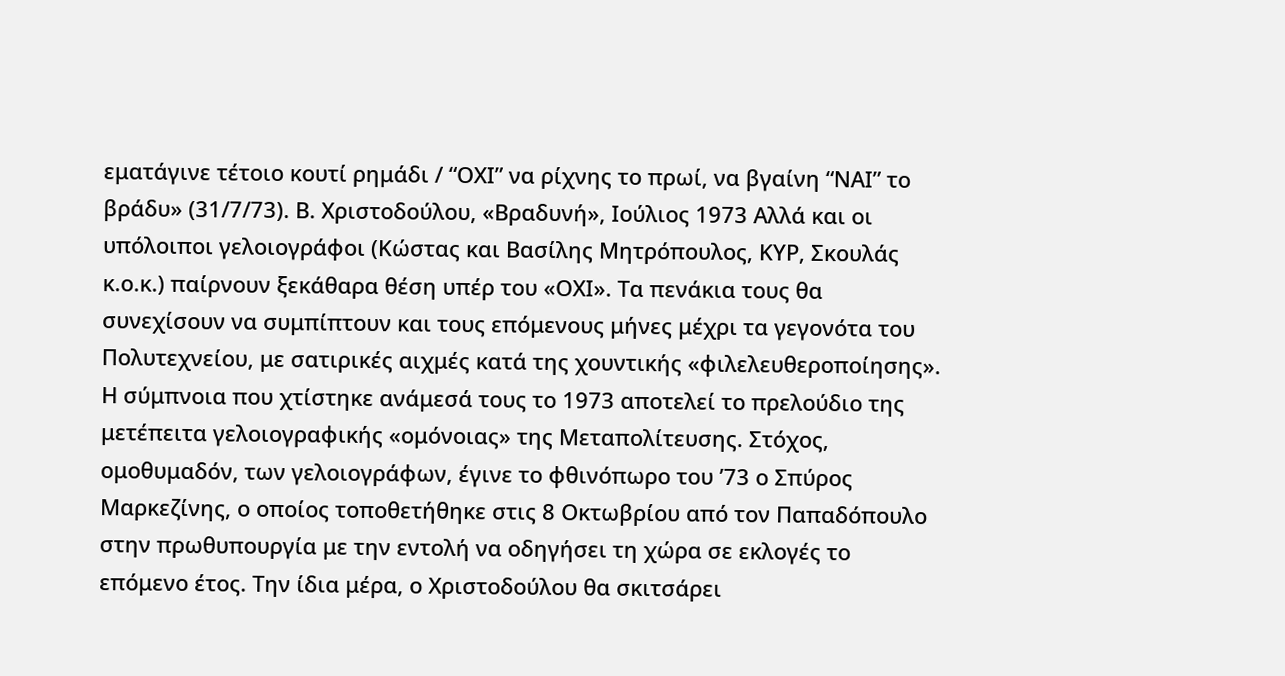εματάγινε τέτοιο κουτί ρημάδι / “ΟΧΙ” να ρίχνης το πρωί, να βγαίνη “ΝΑΙ” το βράδυ» (31/7/73). Β. Χριστοδούλου, «Βραδυνή», Ιούλιος 1973 Αλλά και οι υπόλοιποι γελοιογράφοι (Κώστας και Βασίλης Μητρόπουλος, ΚΥΡ, Σκουλάς κ.ο.κ.) παίρνουν ξεκάθαρα θέση υπέρ του «ΟΧΙ». Τα πενάκια τους θα συνεχίσουν να συμπίπτουν και τους επόμενους μήνες μέχρι τα γεγονότα του Πολυτεχνείου, με σατιρικές αιχμές κατά της χουντικής «φιλελευθεροποίησης». Η σύμπνοια που χτίστηκε ανάμεσά τους το 1973 αποτελεί το πρελούδιο της μετέπειτα γελοιογραφικής «ομόνοιας» της Μεταπολίτευσης. Στόχος, ομοθυμαδόν, των γελοιογράφων, έγινε το φθινόπωρο του ’73 ο Σπύρος Μαρκεζίνης, ο οποίος τοποθετήθηκε στις 8 Οκτωβρίου από τον Παπαδόπουλο στην πρωθυπουργία με την εντολή να οδηγήσει τη χώρα σε εκλογές το επόμενο έτος. Την ίδια μέρα, ο Χριστοδούλου θα σκιτσάρει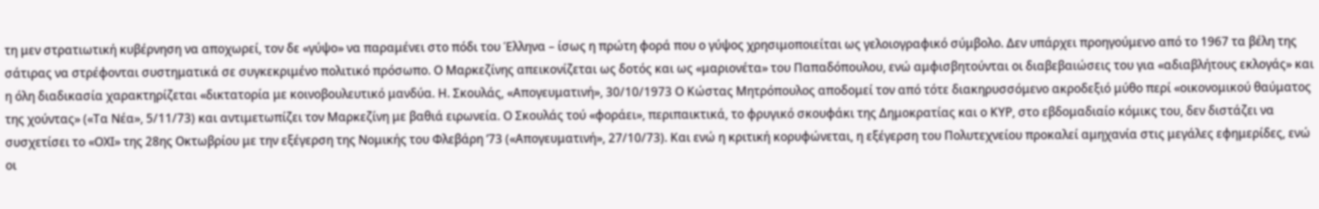τη μεν στρατιωτική κυβέρνηση να αποχωρεί, τον δε «γύψο» να παραμένει στο πόδι του Έλληνα – ίσως η πρώτη φορά που ο γύψος χρησιμοποιείται ως γελοιογραφικό σύμβολο. Δεν υπάρχει προηγούμενο από το 1967 τα βέλη της σάτιρας να στρέφονται συστηματικά σε συγκεκριμένο πολιτικό πρόσωπο. Ο Μαρκεζίνης απεικονίζεται ως δοτός και ως «μαριονέτα» του Παπαδόπουλου, ενώ αμφισβητούνται οι διαβεβαιώσεις του για «αδιαβλήτους εκλογάς» και η όλη διαδικασία χαρακτηρίζεται «δικτατορία με κοινοβουλευτικό μανδύα. Η. Σκουλάς, «Απογευματινή», 30/10/1973 Ο Κώστας Μητρόπουλος αποδομεί τον από τότε διακηρυσσόμενο ακροδεξιό μύθο περί «οικονομικού θαύματος της χούντας» («Τα Νέα», 5/11/73) και αντιμετωπίζει τον Μαρκεζίνη με βαθιά ειρωνεία. Ο Σκουλάς τού «φοράει», περιπαικτικά, το φρυγικό σκουφάκι της Δημοκρατίας και ο ΚΥΡ, στο εβδομαδιαίο κόμικς του, δεν διστάζει να συσχετίσει το «ΟΧΙ» της 28ης Οκτωβρίου με την εξέγερση της Νομικής του Φλεβάρη ’73 («Απογευματινή», 27/10/73). Και ενώ η κριτική κορυφώνεται, η εξέγερση του Πολυτεχνείου προκαλεί αμηχανία στις μεγάλες εφημερίδες, ενώ οι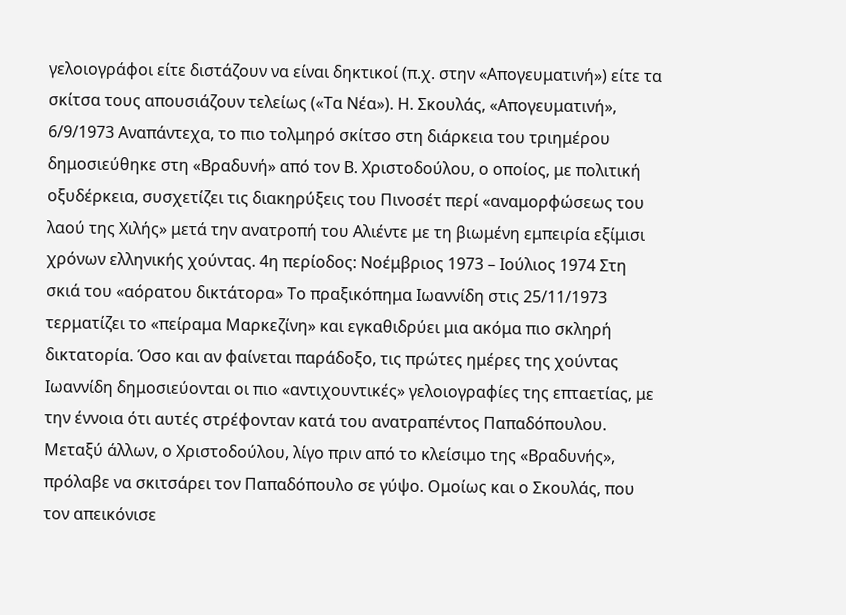γελοιογράφοι είτε διστάζουν να είναι δηκτικοί (π.χ. στην «Απογευματινή») είτε τα σκίτσα τους απουσιάζουν τελείως («Τα Νέα»). Η. Σκουλάς, «Απογευματινή», 6/9/1973 Αναπάντεχα, το πιο τολμηρό σκίτσο στη διάρκεια του τριημέρου δημοσιεύθηκε στη «Βραδυνή» από τον Β. Χριστοδούλου, ο οποίος, με πολιτική οξυδέρκεια, συσχετίζει τις διακηρύξεις του Πινοσέτ περί «αναμορφώσεως του λαού της Χιλής» μετά την ανατροπή του Αλιέντε με τη βιωμένη εμπειρία εξίμισι χρόνων ελληνικής χούντας. 4η περίοδος: Νοέμβριος 1973 – Ιούλιος 1974 Στη σκιά του «αόρατου δικτάτορα» Το πραξικόπημα Ιωαννίδη στις 25/11/1973 τερματίζει το «πείραμα Μαρκεζίνη» και εγκαθιδρύει μια ακόμα πιο σκληρή δικτατορία. Όσο και αν φαίνεται παράδοξο, τις πρώτες ημέρες της χούντας Ιωαννίδη δημοσιεύονται οι πιο «αντιχουντικές» γελοιογραφίες της επταετίας, με την έννοια ότι αυτές στρέφονταν κατά του ανατραπέντος Παπαδόπουλου. Μεταξύ άλλων, ο Χριστοδούλου, λίγο πριν από το κλείσιμο της «Βραδυνής», πρόλαβε να σκιτσάρει τον Παπαδόπουλο σε γύψο. Ομοίως και ο Σκουλάς, που τον απεικόνισε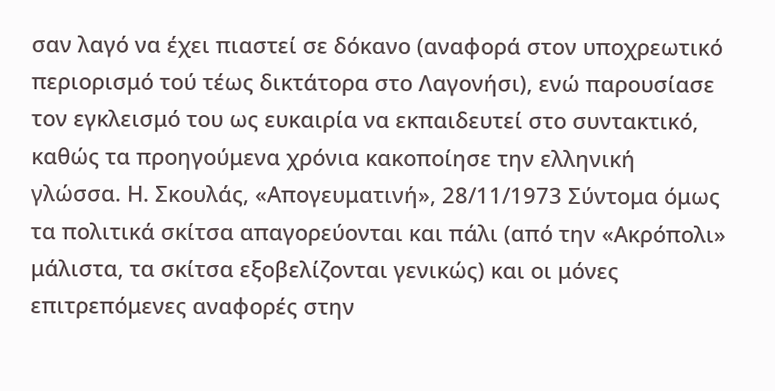σαν λαγό να έχει πιαστεί σε δόκανο (αναφορά στον υποχρεωτικό περιορισμό τού τέως δικτάτορα στο Λαγονήσι), ενώ παρουσίασε τον εγκλεισμό του ως ευκαιρία να εκπαιδευτεί στο συντακτικό, καθώς τα προηγούμενα χρόνια κακοποίησε την ελληνική γλώσσα. Η. Σκουλάς, «Απογευματινή», 28/11/1973 Σύντομα όμως τα πολιτικά σκίτσα απαγορεύονται και πάλι (από την «Ακρόπολι» μάλιστα, τα σκίτσα εξοβελίζονται γενικώς) και οι μόνες επιτρεπόμενες αναφορές στην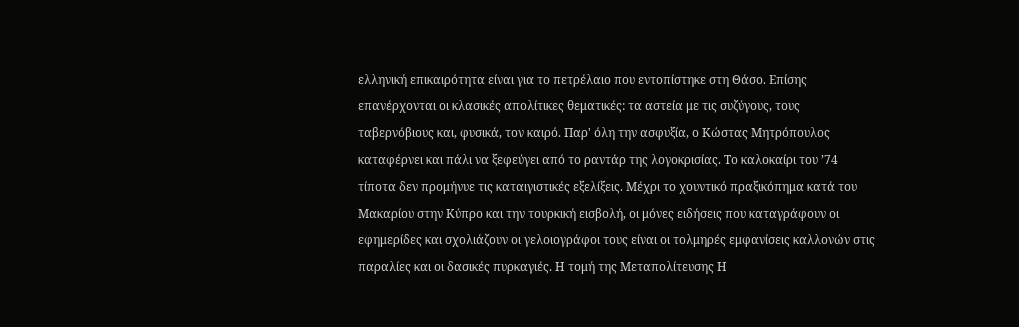ελληνική επικαιρότητα είναι για το πετρέλαιο που εντοπίστηκε στη Θάσο. Επίσης επανέρχονται οι κλασικές απολίτικες θεματικές: τα αστεία με τις συζύγους, τους ταβερνόβιους και, φυσικά, τον καιρό. Παρ' όλη την ασφυξία, ο Κώστας Μητρόπουλος καταφέρνει και πάλι να ξεφεύγει από το ραντάρ της λογοκρισίας. Το καλοκαίρι του ’74 τίποτα δεν προμήνυε τις καταιγιστικές εξελίξεις. Μέχρι το χουντικό πραξικόπημα κατά του Μακαρίου στην Κύπρο και την τουρκική εισβολή, οι μόνες ειδήσεις που καταγράφουν οι εφημερίδες και σχολιάζουν οι γελοιογράφοι τους είναι οι τολμηρές εμφανίσεις καλλονών στις παραλίες και οι δασικές πυρκαγιές. Η τομή της Μεταπολίτευσης Η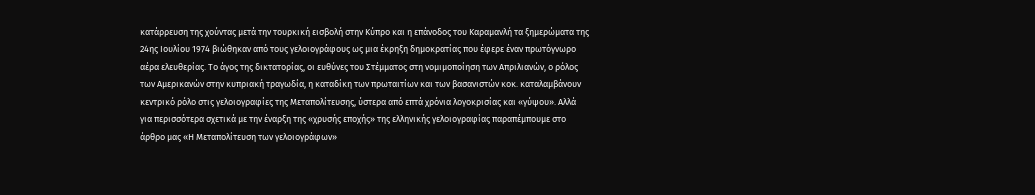κατάρρευση της χούντας μετά την τουρκική εισβολή στην Κύπρο και η επάνοδος του Καραμανλή τα ξημερώματα της 24ης Ιουλίου 1974 βιώθηκαν από τους γελοιογράφους ως μια έκρηξη δημοκρατίας που έφερε έναν πρωτόγνωρο αέρα ελευθερίας. Το άγος της δικτατορίας, οι ευθύνες του Στέμματος στη νομιμοποίηση των Απριλιανών, ο ρόλος των Αμερικανών στην κυπριακή τραγωδία, η καταδίκη των πρωταιτίων και των βασανιστών κοκ. καταλαμβάνουν κεντρικό ρόλο στις γελοιογραφίες της Μεταπολίτευσης, ύστερα από επτά χρόνια λογοκρισίας και «γύψου». Αλλά για περισσότερα σχετικά με την έναρξη της «χρυσής εποχής» της ελληνικής γελοιογραφίας παραπέμπουμε στο άρθρο μας «Η Μεταπολίτευση των γελοιογράφων»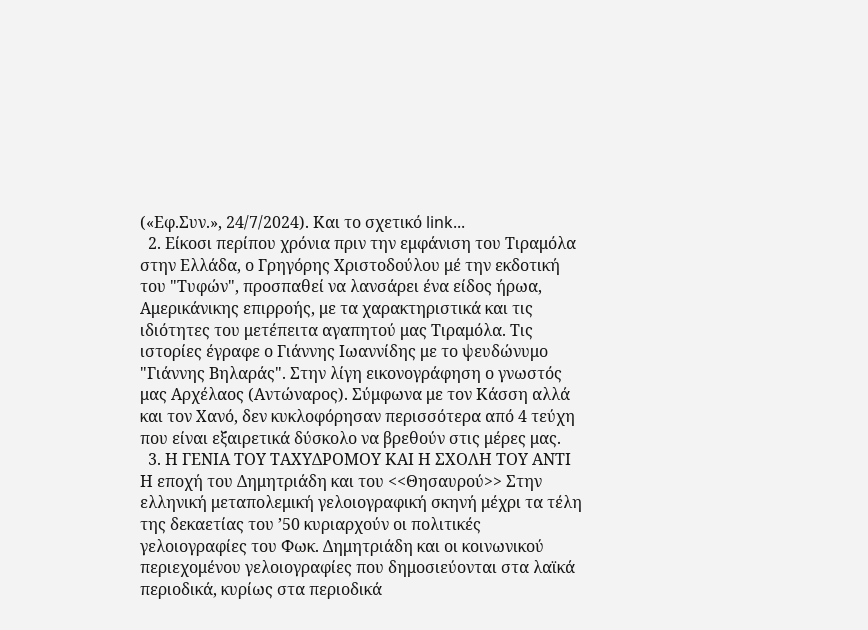(«Εφ.Συν.», 24/7/2024). Και το σχετικό link...
  2. Είκοσι περίπου χρόνια πριν την εμφάνιση του Τιραμόλα στην Ελλάδα, ο Γρηγόρης Χριστοδούλου μέ την εκδοτική του "Τυφών", προσπαθεί να λανσάρει ένα είδος ήρωα, Αμερικάνικης επιρροής, με τα χαρακτηριστικά και τις ιδιότητες του μετέπειτα αγαπητού μας Τιραμόλα. Τις ιστορίες έγραφε ο Γιάννης Ιωαννίδης με το ψευδώνυμο "Γιάννης Βηλαράς". Στην λίγη εικονογράφηση ο γνωστός μας Αρχέλαος (Αντώναρος). Σύμφωνα με τον Κάσση αλλά και τον Χανό, δεν κυκλοφόρησαν περισσότερα από 4 τεύχη που είναι εξαιρετικά δύσκολο να βρεθούν στις μέρες μας.
  3. Η ΓΕΝΙΑ ΤΟΥ ΤΑΧΥΔΡΟΜΟΥ ΚΑΙ Η ΣΧΟΛΗ ΤΟΥ ΑΝΤΙ Η εποχή του Δημητριάδη και του <<Θησαυρού>> Στην ελληνική μεταπολεμική γελοιογραφική σκηνή μέχρι τα τέλη της δεκαετίας του ’50 κυριαρχούν οι πολιτικές γελοιογραφίες του Φωκ. Δημητριάδη και οι κοινωνικού περιεχομένου γελοιογραφίες που δημοσιεύονται στα λαϊκά περιοδικά, κυρίως στα περιοδικά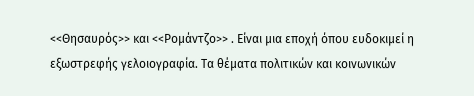<<Θησαυρός>> και <<Ρομάντζο>> . Είναι μια εποχή όπου ευδοκιμεί η εξωστρεφής γελοιογραφία. Τα θέματα πολιτικών και κοινωνικών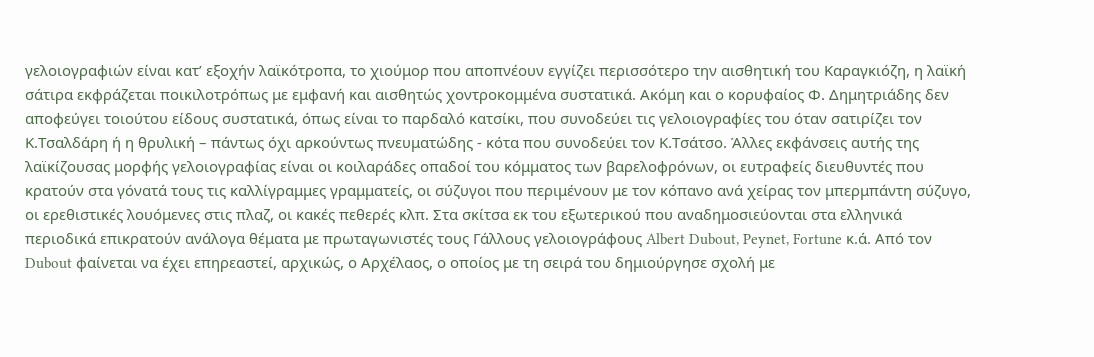γελοιογραφιών είναι κατ’ εξοχήν λαϊκότροπα, το χιούμορ που αποπνέουν εγγίζει περισσότερο την αισθητική του Καραγκιόζη, η λαϊκή σάτιρα εκφράζεται ποικιλοτρόπως με εμφανή και αισθητώς χοντροκομμένα συστατικά. Ακόμη και ο κορυφαίος Φ. Δημητριάδης δεν αποφεύγει τοιούτου είδους συστατικά, όπως είναι το παρδαλό κατσίκι, που συνοδεύει τις γελοιογραφίες του όταν σατιρίζει τον Κ.Τσαλδάρη ή η θρυλική – πάντως όχι αρκούντως πνευματώδης - κότα που συνοδεύει τον Κ.Τσάτσο. Άλλες εκφάνσεις αυτής της λαϊκίζουσας μορφής γελοιογραφίας είναι οι κοιλαράδες οπαδοί του κόμματος των βαρελοφρόνων, οι ευτραφείς διευθυντές που κρατούν στα γόνατά τους τις καλλίγραμμες γραμματείς, οι σύζυγοι που περιμένουν με τον κόπανο ανά χείρας τον μπερμπάντη σύζυγο, οι ερεθιστικές λουόμενες στις πλαζ, οι κακές πεθερές κλπ. Στα σκίτσα εκ του εξωτερικού που αναδημοσιεύονται στα ελληνικά περιοδικά επικρατούν ανάλογα θέματα με πρωταγωνιστές τους Γάλλους γελοιογράφους Albert Dubout, Peynet, Fortune κ.ά. Από τον Dubout φαίνεται να έχει επηρεαστεί, αρχικώς, ο Αρχέλαος, ο οποίος με τη σειρά του δημιούργησε σχολή με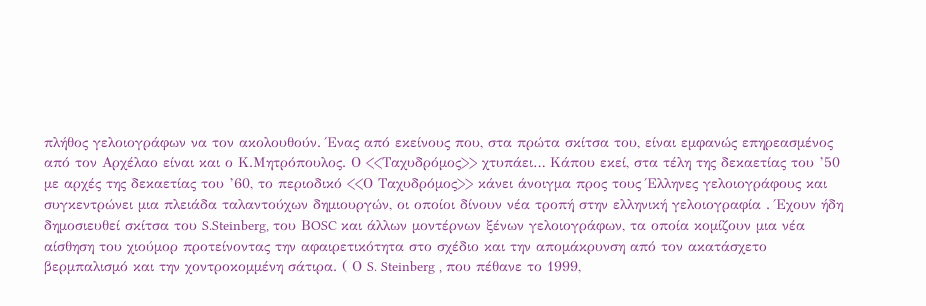πλήθος γελοιογράφων να τον ακολουθούν. Ένας από εκείνους που, στα πρώτα σκίτσα του, είναι εμφανώς επηρεασμένος από τον Αρχέλαο είναι και ο Κ.Μητρόπουλος. Ο <<Ταχυδρόμος>> χτυπάει… Κάπου εκεί, στα τέλη της δεκαετίας του ’50 με αρχές της δεκαετίας του ’60, το περιοδικό <<Ο Ταχυδρόμος>> κάνει άνοιγμα προς τους Έλληνες γελοιογράφους και συγκεντρώνει μια πλειάδα ταλαντούχων δημιουργών, οι οποίοι δίνουν νέα τροπή στην ελληνική γελοιογραφία . Έχουν ήδη δημοσιευθεί σκίτσα του S.Steinberg, του ΒOSC και άλλων μοντέρνων ξένων γελοιογράφων, τα οποία κομίζουν μια νέα αίσθηση του χιούμορ προτείνοντας την αφαιρετικότητα στο σχέδιο και την απομάκρυνση από τον ακατάσχετο βερμπαλισμό και την χοντροκομμένη σάτιρα. ( Ο S. Steinberg , που πέθανε το 1999,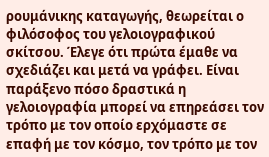ρουμάνικης καταγωγής, θεωρείται ο φιλόσοφος του γελοιογραφικού σκίτσου. Έλεγε ότι πρώτα έμαθε να σχεδιάζει και μετά να γράφει. Είναι παράξενο πόσο δραστικά η γελοιογραφία μπορεί να επηρεάσει τον τρόπο με τον οποίο ερχόμαστε σε επαφή με τον κόσμο, τον τρόπο με τον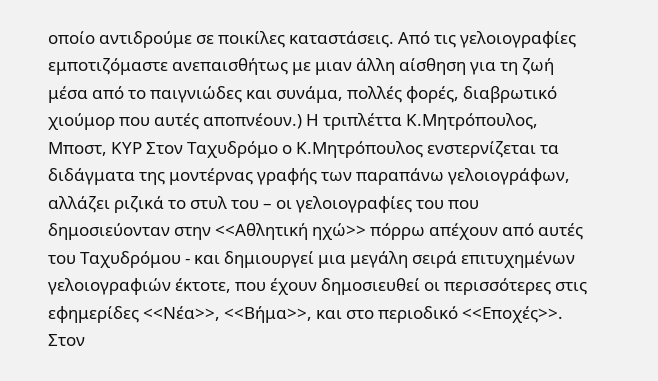οποίο αντιδρούμε σε ποικίλες καταστάσεις. Από τις γελοιογραφίες εμποτιζόμαστε ανεπαισθήτως με μιαν άλλη αίσθηση για τη ζωή μέσα από το παιγνιώδες και συνάμα, πολλές φορές, διαβρωτικό χιούμορ που αυτές αποπνέουν.) Η τριπλέττα Κ.Μητρόπουλος, Μποστ, ΚΥΡ Στον Ταχυδρόμο ο Κ.Μητρόπουλος ενστερνίζεται τα διδάγματα της μοντέρνας γραφής των παραπάνω γελοιογράφων, αλλάζει ριζικά το στυλ του – οι γελοιογραφίες του που δημοσιεύονταν στην <<Αθλητική ηχώ>> πόρρω απέχουν από αυτές του Ταχυδρόμου - και δημιουργεί μια μεγάλη σειρά επιτυχημένων γελοιογραφιών έκτοτε, που έχουν δημοσιευθεί οι περισσότερες στις εφημερίδες <<Νέα>>, <<Βήμα>>, και στο περιοδικό <<Εποχές>>. Στον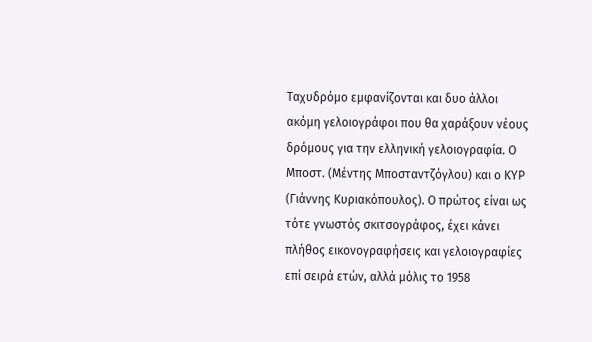Ταχυδρόμο εμφανίζονται και δυο άλλοι ακόμη γελοιογράφοι που θα χαράξουν νέους δρόμους για την ελληνική γελοιογραφία. Ο Μποστ. (Μέντης Μποσταντζόγλου) και ο ΚΥΡ (Γιάννης Κυριακόπουλος). Ο πρώτος είναι ως τότε γνωστός σκιτσογράφος, έχει κάνει πλήθος εικονογραφήσεις και γελοιογραφίες επί σειρά ετών, αλλά μόλις το 1958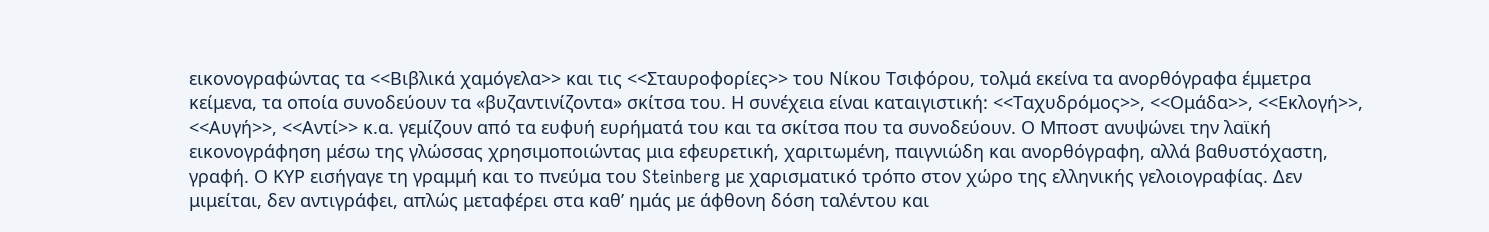εικονογραφώντας τα <<Βιβλικά χαμόγελα>> και τις <<Σταυροφορίες>> του Νίκου Τσιφόρου, τολμά εκείνα τα ανορθόγραφα έμμετρα κείμενα, τα οποία συνοδεύουν τα «βυζαντινίζοντα» σκίτσα του. Η συνέχεια είναι καταιγιστική: <<Ταχυδρόμος>>, <<Ομάδα>>, <<Εκλογή>>, <<Αυγή>>, <<Αντί>> κ.α. γεμίζουν από τα ευφυή ευρήματά του και τα σκίτσα που τα συνοδεύουν. Ο Μποστ ανυψώνει την λαϊκή εικονογράφηση μέσω της γλώσσας χρησιμοποιώντας μια εφευρετική, χαριτωμένη, παιγνιώδη και ανορθόγραφη, αλλά βαθυστόχαστη, γραφή. Ο ΚΥΡ εισήγαγε τη γραμμή και το πνεύμα του Steinberg με χαρισματικό τρόπο στον χώρο της ελληνικής γελοιογραφίας. Δεν μιμείται, δεν αντιγράφει, απλώς μεταφέρει στα καθ’ ημάς με άφθονη δόση ταλέντου και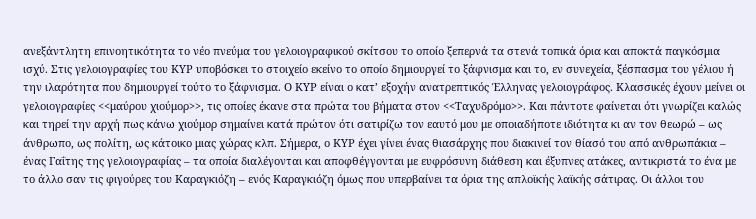ανεξάντλητη επινοητικότητα το νέο πνεύμα του γελοιογραφικού σκίτσου το οποίο ξεπερνά τα στενά τοπικά όρια και αποκτά παγκόσμια ισχύ. Στις γελοιογραφίες του ΚΥΡ υποβόσκει το στοιχείο εκείνο το οποίο δημιουργεί το ξάφνισμα και το, εν συνεχεία, ξέσπασμα του γέλιου ή την ιλαρότητα που δημιουργεί τούτο το ξάφνισμα. Ο ΚΥΡ είναι ο κατ’ εξοχήν ανατρεπτικός Έλληνας γελοιογράφος. Κλασσικές έχουν μείνει οι γελοιογραφίες <<μαύρου χιούμορ>>, τις οποίες έκανε στα πρώτα του βήματα στον <<Ταχυδρόμο>>. Και πάντοτε φαίνεται ότι γνωρίζει καλώς και τηρεί την αρχή πως κάνω χιούμορ σημαίνει κατά πρώτον ότι σατιρίζω τον εαυτό μου με οποιαδήποτε ιδιότητα κι αν τον θεωρώ – ως άνθρωπο, ως πολίτη, ως κάτοικο μιας χώρας κλπ. Σήμερα, ο ΚΥΡ έχει γίνει ένας θιασάρχης που διακινεί τον θίασό του από ανθρωπάκια – ένας Γαΐτης της γελοιογραφίας – τα οποία διαλέγονται και αποφθέγγονται με ευφρόσυνη διάθεση και έξυπνες ατάκες, αντικριστά το ένα με το άλλο σαν τις φιγούρες του Καραγκιόζη – ενός Καραγκιόζη όμως που υπερβαίνει τα όρια της απλοϊκής λαϊκής σάτιρας. Οι άλλοι του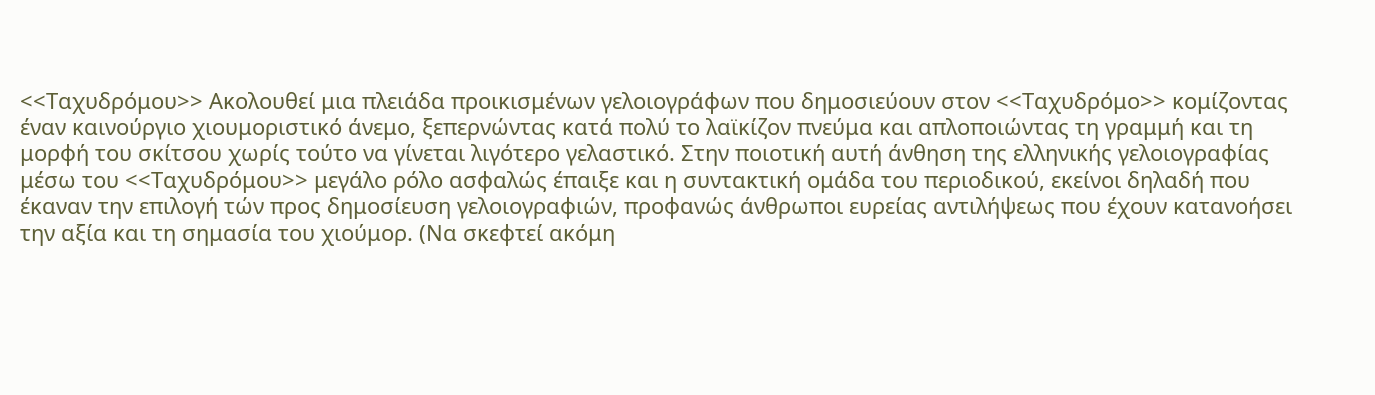<<Ταχυδρόμου>> Ακολουθεί μια πλειάδα προικισμένων γελοιογράφων που δημοσιεύουν στον <<Ταχυδρόμο>> κομίζοντας έναν καινούργιο χιουμοριστικό άνεμο, ξεπερνώντας κατά πολύ το λαϊκίζον πνεύμα και απλοποιώντας τη γραμμή και τη μορφή του σκίτσου χωρίς τούτο να γίνεται λιγότερο γελαστικό. Στην ποιοτική αυτή άνθηση της ελληνικής γελοιογραφίας μέσω του <<Ταχυδρόμου>> μεγάλο ρόλο ασφαλώς έπαιξε και η συντακτική ομάδα του περιοδικού, εκείνοι δηλαδή που έκαναν την επιλογή τών προς δημοσίευση γελοιογραφιών, προφανώς άνθρωποι ευρείας αντιλήψεως που έχουν κατανοήσει την αξία και τη σημασία του χιούμορ. (Να σκεφτεί ακόμη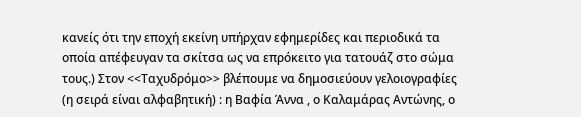κανείς ότι την εποχή εκείνη υπήρχαν εφημερίδες και περιοδικά τα οποία απέφευγαν τα σκίτσα ως να επρόκειτο για τατουάζ στο σώμα τους.) Στον <<Ταχυδρόμο>> βλέπουμε να δημοσιεύουν γελοιογραφίες (η σειρά είναι αλφαβητική) : η Βαφία Άννα , ο Καλαμάρας Αντώνης, ο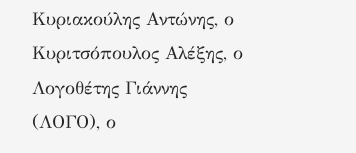Κυριακούλης Αντώνης, ο Κυριτσόπουλος Αλέξης, ο Λογοθέτης Γιάννης (ΛΟΓΟ), ο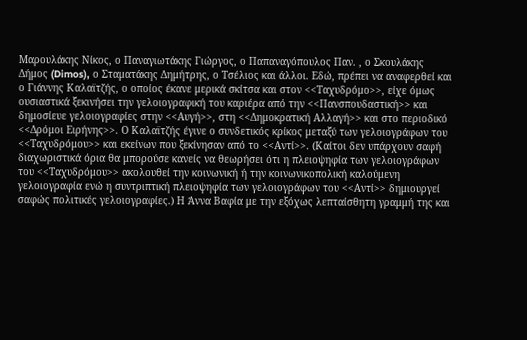Μαρουλάκης Νίκος, ο Παναγιωτάκης Γιώργος, ο Παπαναγόπουλος Παν. , ο Σκουλάκης Δήμος (Dimos), ο Σταματάκης Δημήτρης, ο Τσέλιος και άλλοι. Εδώ, πρέπει να αναφερθεί και ο Γιάννης Καλαϊτζής, ο οποίος έκανε μερικά σκίτσα και στον <<Ταχυδρόμο>>, είχε όμως ουσιαστικά ξεκινήσει την γελοιογραφική του καριέρα από την <<Πανσπουδαστική>> και δημοσίευε γελοιογραφίες στην <<Αυγή>>, στη <<Δημοκρατική Αλλαγή>> και στο περιοδικό <<Δρόμοι Ειρήνης>>. Ο Καλαϊτζής έγινε ο συνδετικός κρίκος μεταξύ των γελοιογράφων του <<Ταχυδρόμου>> και εκείνων που ξεκίνησαν από το <<Αντί>>. (Καίτοι δεν υπάρχουν σαφή διαχωριστικά όρια θα μπορούσε κανείς να θεωρήσει ότι η πλειοψηφία των γελοιογράφων του <<Ταχυδρόμου>> ακολουθεί την κοινωνική ή την κοινωνικοπολική καλούμενη γελοιογραφία ενώ η συντριπτική πλειοψηφία των γελοιογράφων του <<Αντί>> δημιουργεί σαφώς πολιτικές γελοιογραφίες.) Η Άννα Βαφία με την εξόχως λεπταίσθητη γραμμή της και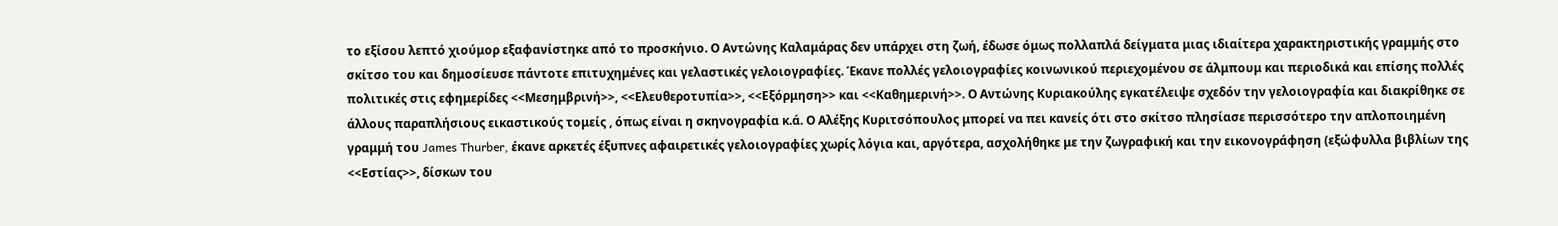το εξίσου λεπτό χιούμορ εξαφανίστηκε από το προσκήνιο. Ο Αντώνης Καλαμάρας δεν υπάρχει στη ζωή, έδωσε όμως πολλαπλά δείγματα μιας ιδιαίτερα χαρακτηριστικής γραμμής στο σκίτσο του και δημοσίευσε πάντοτε επιτυχημένες και γελαστικές γελοιογραφίες. Έκανε πολλές γελοιογραφίες κοινωνικού περιεχομένου σε άλμπουμ και περιοδικά και επίσης πολλές πολιτικές στις εφημερίδες <<Μεσημβρινή>>, <<Ελευθεροτυπία>>, <<Εξόρμηση>> και <<Καθημερινή>>. Ο Αντώνης Κυριακούλης εγκατέλειψε σχεδόν την γελοιογραφία και διακρίθηκε σε άλλους παραπλήσιους εικαστικούς τομείς , όπως είναι η σκηνογραφία κ.ά. Ο Αλέξης Κυριτσόπουλος μπορεί να πει κανείς ότι στο σκίτσο πλησίασε περισσότερο την απλοποιημένη γραμμή του James Thurber, έκανε αρκετές έξυπνες αφαιρετικές γελοιογραφίες χωρίς λόγια και, αργότερα, ασχολήθηκε με την ζωγραφική και την εικονογράφηση (εξώφυλλα βιβλίων της <<Εστίας>>, δίσκων του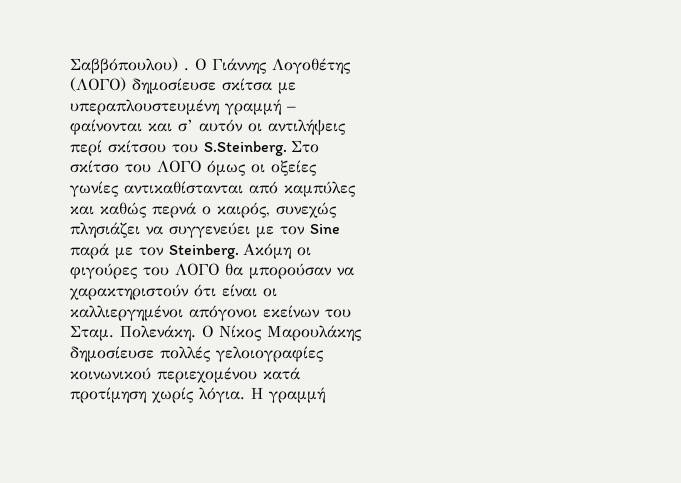Σαββόπουλου) . Ο Γιάννης Λογοθέτης (ΛΟΓΟ) δημοσίευσε σκίτσα με υπεραπλουστευμένη γραμμή – φαίνονται και σ’ αυτόν οι αντιλήψεις περί σκίτσου του S.Steinberg. Στο σκίτσο του ΛΟΓΟ όμως οι οξείες γωνίες αντικαθίστανται από καμπύλες και καθώς περνά ο καιρός, συνεχώς πλησιάζει να συγγενεύει με τον Sine παρά με τον Steinberg. Ακόμη οι φιγούρες του ΛΟΓΟ θα μπορούσαν να χαρακτηριστούν ότι είναι οι καλλιεργημένοι απόγονοι εκείνων του Σταμ. Πολενάκη. Ο Νίκος Μαρουλάκης δημοσίευσε πολλές γελοιογραφίες κοινωνικού περιεχομένου κατά προτίμηση χωρίς λόγια. Η γραμμή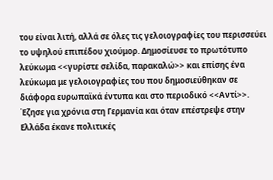του είναι λιτή, αλλά σε όλες τις γελοιογραφίες του περισσεύει το υψηλού επιπέδου χιούμορ. Δημοσίευσε το πρωτότυπο λεύκωμα <<γυρίστε σελίδα, παρακαλώ>> και επίσης ένα λεύκωμα με γελοιογραφίες του που δημοσιεύθηκαν σε διάφορα ευρωπαϊκά έντυπα και στο περιοδικό <<Αντί>>. Έζησε για χρόνια στη Γερμανία και όταν επέστρεψε στην Ελλάδα έκανε πολιτικές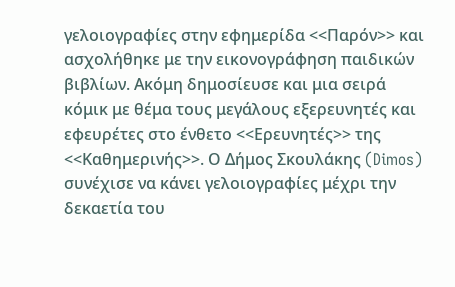γελοιογραφίες στην εφημερίδα <<Παρόν>> και ασχολήθηκε με την εικονογράφηση παιδικών βιβλίων. Ακόμη δημοσίευσε και μια σειρά κόμικ με θέμα τους μεγάλους εξερευνητές και εφευρέτες στο ένθετο <<Ερευνητές>> της <<Καθημερινής>>. Ο Δήμος Σκουλάκης (Dimos) συνέχισε να κάνει γελοιογραφίες μέχρι την δεκαετία του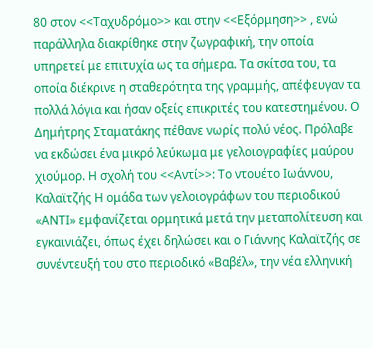80 στον <<Ταχυδρόμο>> και στην <<Εξόρμηση>> , ενώ παράλληλα διακρίθηκε στην ζωγραφική, την οποία υπηρετεί με επιτυχία ως τα σήμερα. Τα σκίτσα του, τα οποία διέκρινε η σταθερότητα της γραμμής, απέφευγαν τα πολλά λόγια και ήσαν οξείς επικριτές του κατεστημένου. Ο Δημήτρης Σταματάκης πέθανε νωρίς πολύ νέος. Πρόλαβε να εκδώσει ένα μικρό λεύκωμα με γελοιογραφίες μαύρου χιούμορ. Η σχολή του <<Αντί>>: Το ντουέτο Ιωάννου, Καλαϊτζής Η ομάδα των γελοιογράφων του περιοδικού «ΑΝΤΙ» εμφανίζεται ορμητικά μετά την μεταπολίτευση και εγκαινιάζει, όπως έχει δηλώσει και ο Γιάννης Καλαϊτζής σε συνέντευξή του στο περιοδικό «Βαβέλ», την νέα ελληνική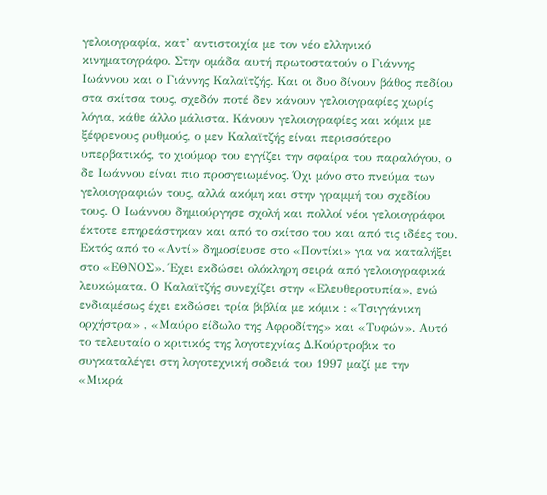γελοιογραφία, κατ’ αντιστοιχία με τον νέο ελληνικό κινηματογράφο. Στην ομάδα αυτή πρωτοστατούν ο Γιάννης Ιωάννου και ο Γιάννης Καλαϊτζής. Και οι δυο δίνουν βάθος πεδίου στα σκίτσα τους, σχεδόν ποτέ δεν κάνουν γελοιογραφίες χωρίς λόγια, κάθε άλλο μάλιστα. Κάνουν γελοιογραφίες και κόμικ με ξέφρενους ρυθμούς, ο μεν Καλαϊτζής είναι περισσότερο υπερβατικός, το χιούμορ του εγγίζει την σφαίρα του παραλόγου, ο δε Ιωάννου είναι πιο προσγειωμένος. Όχι μόνο στο πνεύμα των γελοιογραφιών τους, αλλά ακόμη και στην γραμμή του σχεδίου τους. Ο Ιωάννου δημιούργησε σχολή και πολλοί νέοι γελοιογράφοι έκτοτε επηρεάστηκαν και από το σκίτσο του και από τις ιδέες του. Εκτός από το «Αντί» δημοσίευσε στο «Ποντίκι» για να καταλήξει στο «ΕΘΝΟΣ». Έχει εκδώσει ολόκληρη σειρά από γελοιογραφικά λευκώματα. Ο Καλαϊτζής συνεχίζει στην «Ελευθεροτυπία», ενώ ενδιαμέσως έχει εκδώσει τρία βιβλία με κόμικ : «Τσιγγάνικη ορχήστρα» , «Μαύρο είδωλο της Αφροδίτης» και «Τυφών». Αυτό το τελευταίο ο κριτικός της λογοτεχνίας Δ.Κούρτροβικ το συγκαταλέγει στη λογοτεχνική σοδειά του 1997 μαζί με την «Μικρά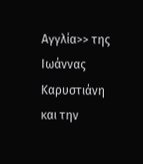Αγγλία>> της Ιωάννας Καρυστιάνη και την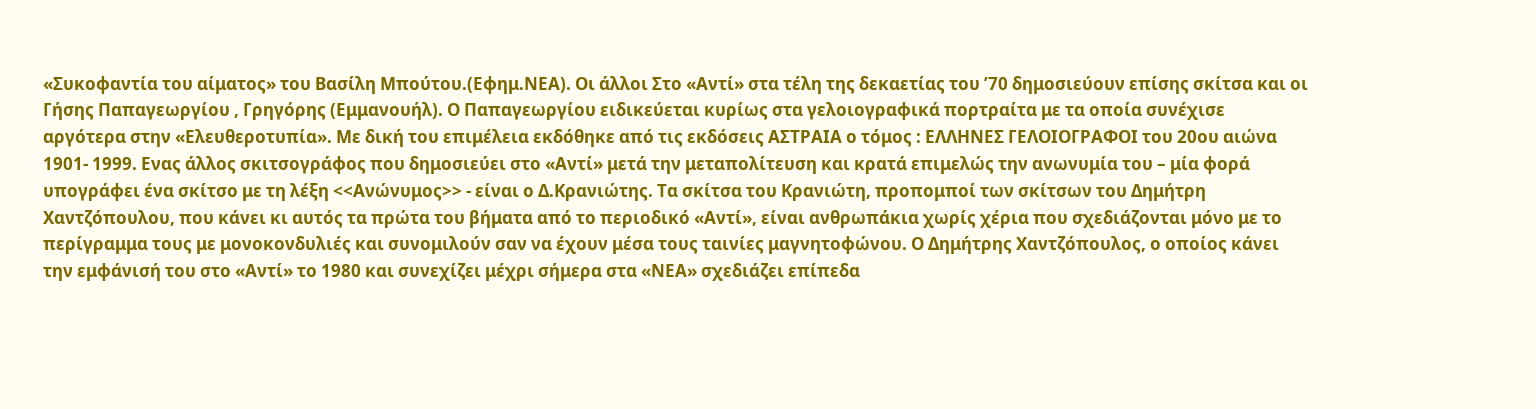«Συκοφαντία του αίματος» του Βασίλη Μπούτου.(Εφημ.ΝΕΑ). Οι άλλοι Στο «Αντί» στα τέλη της δεκαετίας του ’70 δημοσιεύουν επίσης σκίτσα και οι Γήσης Παπαγεωργίου , Γρηγόρης (Εμμανουήλ). Ο Παπαγεωργίου ειδικεύεται κυρίως στα γελοιογραφικά πορτραίτα με τα οποία συνέχισε αργότερα στην «Ελευθεροτυπία». Με δική του επιμέλεια εκδόθηκε από τις εκδόσεις ΑΣΤΡΑΙΑ ο τόμος : ΕΛΛΗΝΕΣ ΓΕΛΟΙΟΓΡΑΦΟΙ του 20ου αιώνα 1901- 1999. Ενας άλλος σκιτσογράφος που δημοσιεύει στο «Αντί» μετά την μεταπολίτευση και κρατά επιμελώς την ανωνυμία του – μία φορά υπογράφει ένα σκίτσο με τη λέξη <<Ανώνυμος>> - είναι ο Δ.Κρανιώτης. Τα σκίτσα του Κρανιώτη, προπομποί των σκίτσων του Δημήτρη Χαντζόπουλου, που κάνει κι αυτός τα πρώτα του βήματα από το περιοδικό «Αντί», είναι ανθρωπάκια χωρίς χέρια που σχεδιάζονται μόνο με το περίγραμμα τους με μονοκονδυλιές και συνομιλούν σαν να έχουν μέσα τους ταινίες μαγνητοφώνου. Ο Δημήτρης Χαντζόπουλος, ο οποίος κάνει την εμφάνισή του στο «Αντί» το 1980 και συνεχίζει μέχρι σήμερα στα «ΝΕΑ» σχεδιάζει επίπεδα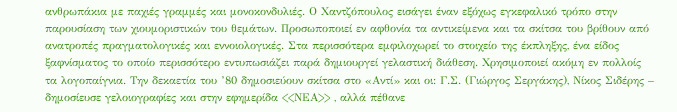ανθρωπάκια με παχιές γραμμές και μονοκονδυλιές. Ο Χαντζόπουλος εισάγει έναν εξόχως εγκεφαλικό τρόπο στην παρουσίαση των χιουμοριστικών του θεμάτων. Προσωποποιεί εν αφθονία τα αντικείμενα και τα σκίτσα του βρίθουν από ανατροπές πραγματολογικές και εννοιολογικές. Στα περισσότερα εμφιλοχωρεί το στοιχείο της έκπληξης, ένα είδος ξαφνίσματος το οποίο περισσότερο εντυπωσιάζει παρά δημιουργεί γελαστική διάθεση. Χρησιμοποιεί ακόμη εν πολλοίς τα λογοπαίγνια. Την δεκαετία του ’80 δημοσιεύουν σκίτσα στο «Αντί» και οι: Γ.Σ. (Γιώργος Σεργάκης), Νίκος Σιδέρης – δημοσίευσε γελοιογραφίες και στην εφημερίδα <<ΝΕΑ>> , αλλά πέθανε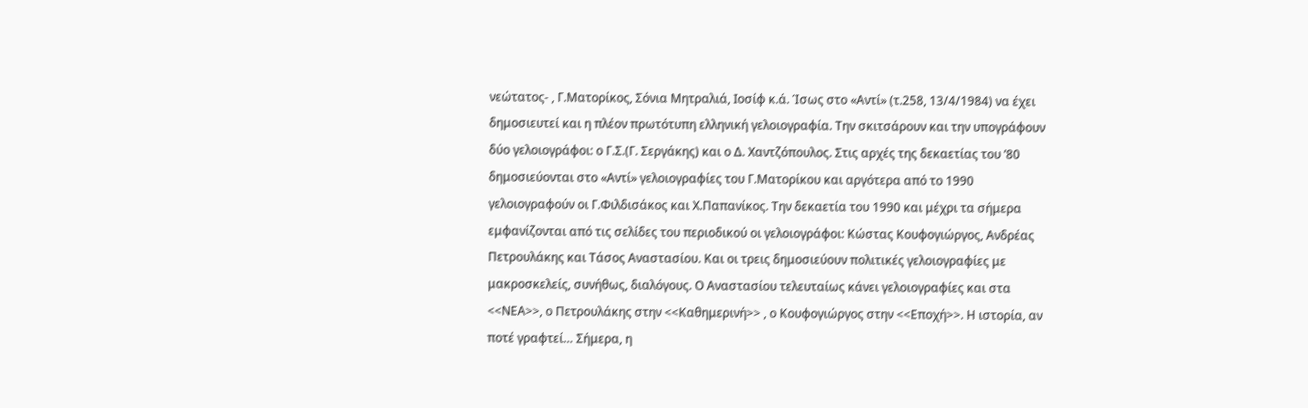νεώτατος- , Γ.Ματορίκος, Σόνια Μητραλιά, Ιοσίφ κ.ά. Ίσως στο «Αντί» (τ.258, 13/4/1984) να έχει δημοσιευτεί και η πλέον πρωτότυπη ελληνική γελοιογραφία. Την σκιτσάρουν και την υπογράφουν δύο γελοιογράφοι: ο Γ.Σ.(Γ. Σεργάκης) και ο Δ. Χαντζόπουλος. Στις αρχές της δεκαετίας του ’80 δημοσιεύονται στο «Αντί» γελοιογραφίες του Γ.Ματορίκου και αργότερα από το 1990 γελοιογραφούν οι Γ.Φιλδισάκος και Χ.Παπανίκος. Την δεκαετία του 1990 και μέχρι τα σήμερα εμφανίζονται από τις σελίδες του περιοδικού οι γελοιογράφοι: Κώστας Κουφογιώργος, Ανδρέας Πετρουλάκης και Τάσος Αναστασίου. Και οι τρεις δημοσιεύουν πολιτικές γελοιογραφίες με μακροσκελείς, συνήθως, διαλόγους. Ο Αναστασίου τελευταίως κάνει γελοιογραφίες και στα <<ΝΕΑ>>, ο Πετρουλάκης στην <<Καθημερινή>> , ο Κουφογιώργος στην <<Εποχή>>. Η ιστορία, αν ποτέ γραφτεί… Σήμερα, η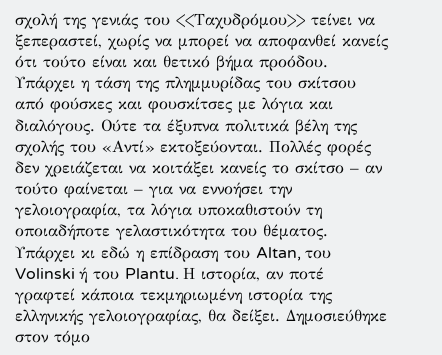σχολή της γενιάς του <<Ταχυδρόμου>> τείνει να ξεπεραστεί, χωρίς να μπορεί να αποφανθεί κανείς ότι τούτο είναι και θετικό βήμα προόδου. Υπάρχει η τάση της πλημμυρίδας του σκίτσου από φούσκες και φουσκίτσες με λόγια και διαλόγους. Ούτε τα έξυπνα πολιτικά βέλη της σχολής του «Αντί» εκτοξεύονται. Πολλές φορές δεν χρειάζεται να κοιτάξει κανείς το σκίτσο – αν τούτο φαίνεται – για να εννοήσει την γελοιογραφία, τα λόγια υποκαθιστούν τη οποιαδήποτε γελαστικότητα του θέματος. Υπάρχει κι εδώ η επίδραση του Altan, του Volinski ή του Plantu. Η ιστορία, αν ποτέ γραφτεί κάποια τεκμηριωμένη ιστορία της ελληνικής γελοιογραφίας, θα δείξει. Δημοσιεύθηκε στον τόμο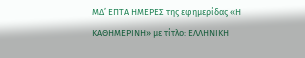ΜΔ’ ΕΠΤΑ ΗΜΕΡΕΣ της εφημερίδας «Η ΚΑΘΗΜΕΡΙΝΗ» με τίτλο: ΕΛΛΗΝΙΚΗ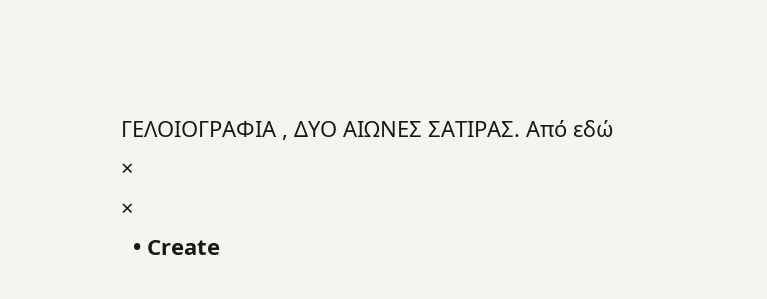ΓΕΛΟΙΟΓΡΑΦΙΑ , ΔΥΟ ΑΙΩΝΕΣ ΣΑΤΙΡΑΣ. Από εδώ
×
×
  • Create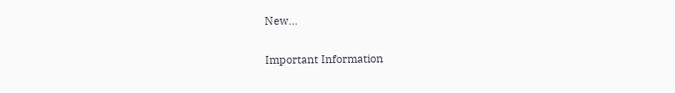New...

Important Information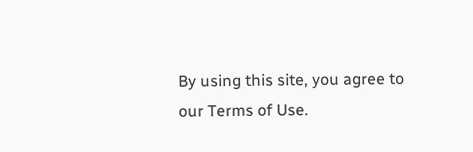By using this site, you agree to our Terms of Use.